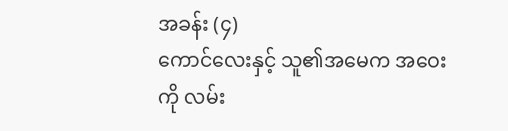အခန်း (၄)
ကောင်လေးနှင့် သူ၏အမေက အဝေးကို လမ်း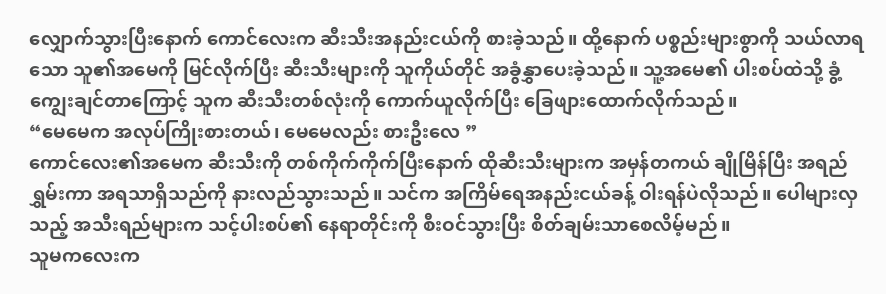လျှောက်သွားပြီးနောက် ကောင်လေးက ဆီးသီးအနည်းငယ်ကို စားခဲ့သည်။ ထို့နောက် ပစ္စည်းများစွာကို သယ်လာရသော သူ၏အမေကို မြင်လိုက်ပြီး ဆီးသီးများကို သူကိုယ်တိုင် အခွံနွှာပေးခဲ့သည်။ သူ့အမေ၏ ပါးစပ်ထဲသို့ ခွံ့ကျွေးချင်တာကြောင့် သူက ဆီးသီးတစ်လုံးကို ကောက်ယူလိုက်ပြီး ခြေဖျားထောက်လိုက်သည်။
“မေမေက အလုပ်ကြိုးစားတယ်၊ မေမေလည်း စားဦးလေ ”
ကောင်လေး၏အမေက ဆီးသီးကို တစ်ကိုက်ကိုက်ပြီးနောက် ထိုဆီးသီးများက အမှန်တကယ် ချိုမြိန်ပြီး အရည်ရွှမ်းကာ အရသာရှိသည်ကို နားလည်သွားသည်။ သင်က အကြိမ်ရေအနည်းငယ်ခန့် ဝါးရန်ပဲလိုသည်။ ပေါများလှသည့် အသီးရည်များက သင့်ပါးစပ်၏ နေရာတိုင်းကို စီးဝင်သွားပြီး စိတ်ချမ်းသာစေလိမ့်မည်။
သူမကလေးက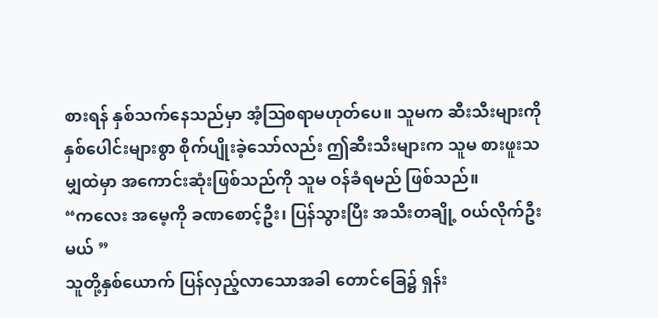စားရန် နှစ်သက်နေသည်မှာ အံ့ဩစရာမဟုတ်ပေ။ သူမက ဆီးသီးများကို နှစ်ပေါင်းများစွာ စိုက်ပျိုးခဲ့သော်လည်း ဤဆီးသီးများက သူမ စားဖူးသမျှထဲမှာ အကောင်းဆုံးဖြစ်သည်ကို သူမ ဝန်ခံရမည် ဖြစ်သည်။
“ကလေး အမေ့ကို ခဏစောင့်ဦး၊ ပြန်သွားပြီး အသီးတချို့ ဝယ်လိုက်ဦးမယ် ”
သူတို့နှစ်ယောက် ပြန်လှည့်လာသောအခါ တောင်ခြေ၌ ရှန်း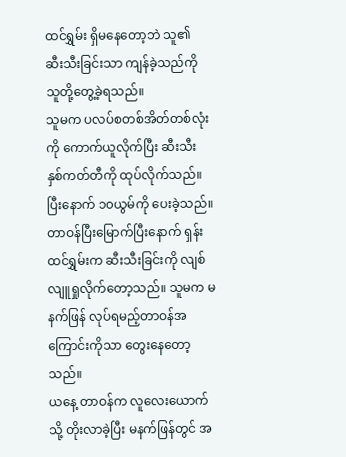ထင်ရွှမ်း ရှိမနေတော့ဘဲ သူ၏ ဆီးသီးခြင်းသာ ကျန်ခဲ့သည်ကို သူတို့တွေ့ခဲ့ရသည်။
သူမက ပလပ်စတစ်အိတ်တစ်လုံးကို ကောက်ယူလိုက်ပြီး ဆီးသီး နှစ်ကတ်တီကို ထုပ်လိုက်သည်။ ပြီးနောက် ၁၀ယွမ်ကို ပေးခဲ့သည်။
တာဝန်ပြီးမြောက်ပြီးနောက် ရှန်းထင်ရွှမ်းက ဆီးသီးခြင်းကို လျစ်လျူရှုလိုက်တော့သည်။ သူမက မနက်ဖြန် လုပ်ရမည့်တာဝန်အကြောင်းကိုသာ တွေးနေတော့သည်။
ယနေ့ တာဝန်က လူလေးယောက်သို့ တိုးလာခဲ့ပြီး မနက်ဖြန်တွင် အ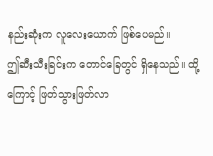နည်းဆုံးက လူလေးယောက် ဖြစ်ပေမည်။
ဤဆီးသီးခြင်းက တောင်ခြေတွင် ရှိနေသည်။ ထို့ကြောင့် ဖြတ်သွားဖြတ်လာ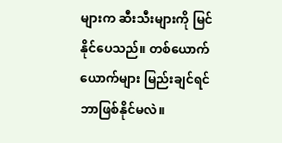များက ဆီးသီးများကို မြင်နိုင်ပေသည်။ တစ်ယောက်ယောက်များ မြည်းချင်ရင် ဘာဖြစ်နိုင်မလဲ။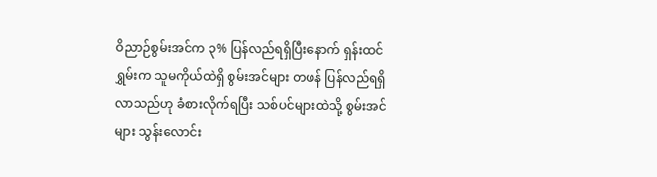ဝိညာဉ်စွမ်းအင်က ၃% ပြန်လည်ရရှိပြီးနောက် ရှန်းထင်ရွှမ်းက သူမကိုယ်ထဲရှိ စွမ်းအင်များ တဖန် ပြန်လည်ရရှိလာသည်ဟု ခံစားလိုက်ရပြီး သစ်ပင်များထဲသို့ စွမ်းအင်များ သွန်းလောင်း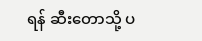ရန် ဆီးတောသို့ ပ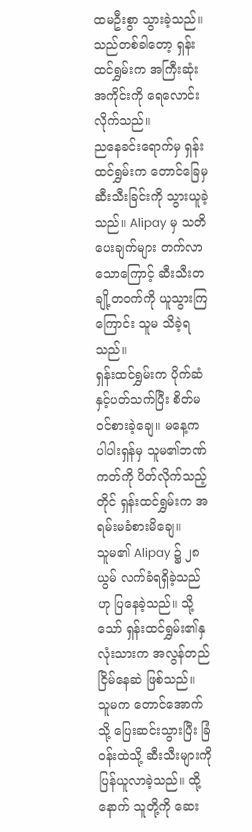ထမဦးစွာ သွားခဲ့သည်။
သည်တစ်ခါတော့ ရှန်းထင်ရွှမ်းက အကြီးဆုံးအကိုင်းကို ရေလောင်းလိုက်သည်။
ညနေခင်းရောက်မှ ရှန်းထင်ရွှမ်းက တောင်ခြေမှ ဆီးသီးခြင်းကို သွားယူခဲ့သည်။ Alipay မှ သတိပေးချက်များ တက်လာသောကြောင့် ဆီးသီးတချို့တဝက်ကို ယူသွားကြကြောင်း သူမ သိခဲ့ရသည်။
ရှန်းထင်ရွှမ်းက ပိုက်ဆံနှင့်ပတ်သက်ပြီး စိတ်မဝင်စားခဲ့ချေ။ မနေ့က ပါပါးရှန်မှ သူမ၏ဘဏ်ကတ်ကို ပိတ်လိုက်သည့်တိုင် ရှန်းထင်ရွှမ်းက အရမ်းမခံစားမိချေ။
သူမ၏ Alipay ၌ ၂၈ယွမ် လက်ခံရရှိခဲ့သည်ဟု ပြနေခဲ့သည်။ သို့သော် ရှန်းထင်ရွှမ်း၏နှလုံးသားက အလွန်တည်ငြိမ်နေဆဲ ဖြစ်သည်။
သူမက တောင်အောက်သို့ ပြေးဆင်းသွားပြီး ခြံဝန်းထဲသို့ ဆီးသီးများကို ပြန်ယူလာခဲ့သည်။ ထို့နောက် သူတို့ကို ဆေး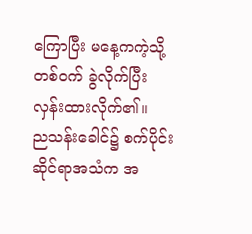ကြောပြီး မနေ့ကကဲ့သို့ တစ်ဝက် ခွဲလိုက်ပြီး လှန်းထားလိုက်၏။
ညသန်းခေါင်၌ စက်ပိုင်းဆိုင်ရာအသံက အ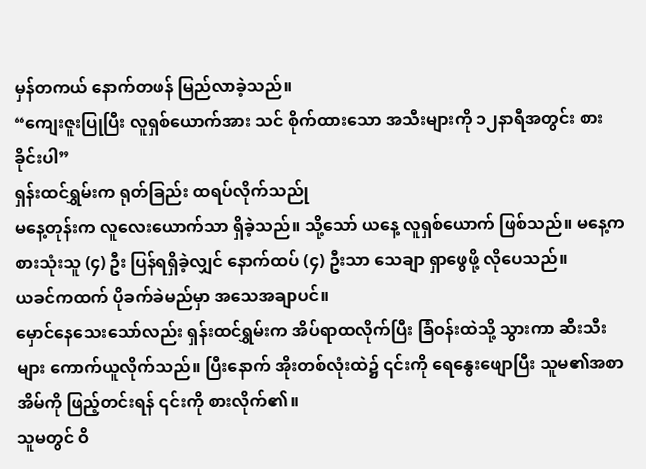မှန်တကယ် နောက်တဖန် မြည်လာခဲ့သည်။
“ကျေးဇူးပြုပြီး လူရှစ်ယောက်အား သင် စိုက်ထားသော အသီးများကို ၁၂နာရီအတွင်း စားခိုင်းပါ”
ရှန်းထင်ရွှမ်းက ရုတ်ခြည်း ထရပ်လိုက်သည်ု
မနေ့တုန်းက လူလေးယောက်သာ ရှိခဲ့သည်။ သို့သော် ယနေ့ လူရှစ်ယောက် ဖြစ်သည်။ မနေ့က စားသုံးသူ (၄) ဦး ပြန်ရရှိခဲ့လျှင် နောက်ထပ် (၄) ဦးသာ သေချာ ရှာဖွေဖို့ လိုပေသည်။
ယခင်ကထက် ပိုခက်ခဲမည်မှာ အသေအချာပင်။
မှောင်နေသေးသော်လည်း ရှန်းထင်ရွှမ်းက အိပ်ရာထလိုက်ပြီး ခြံဝန်းထဲသို့ သွားကာ ဆီးသီးများ ကောက်ယူလိုက်သည်။ ပြီးနောက် အိုးတစ်လုံးထဲ၌ ၎င်းကို ရေနွေးဖျောပြီး သူမ၏အစာအိမ်ကို ဖြည့်တင်းရန် ၎င်းကို စားလိုက်၏။
သူမတွင် ဝိ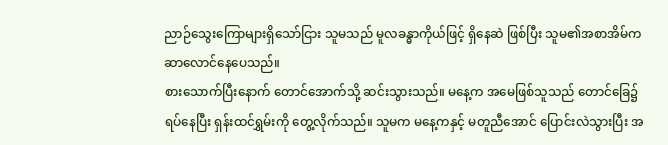ညာဉ်သွေးကြောများရှိသော်ငြား သူမသည် မူလခန္ဓာကိုယ်ဖြင့် ရှိနေဆဲ ဖြစ်ပြီး သူမ၏အစာအိမ်က ဆာလောင်နေပေသည်။
စားသောက်ပြီးနောက် တောင်အောက်သို့ ဆင်းသွားသည်။ မနေ့က အမေဖြစ်သူသည် တောင်ခြေ၌ ရပ်နေပြီး ရှန်းထင်ရွှမ်းကို တွေ့လိုက်သည်။ သူမက မနေ့ကနှင့် မတူညီအောင် ပြောင်းလဲသွားပြီး အ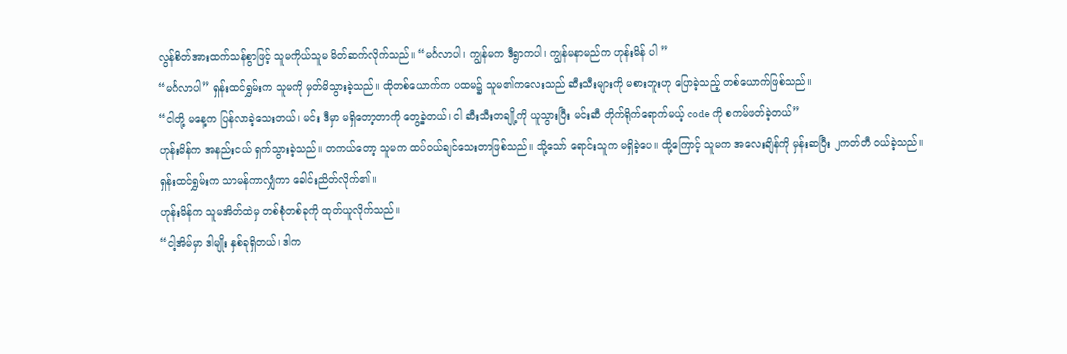လွန်စိတ်အားထက်သန်စွာဖြင့် သူမကိုယ်သူမ မိတ်ဆက်လိုက်သည်။ “မင်္ဂလာပါ၊ ကျွန်မက ဒီရွာကပါ၊ ကျွန်မနာမည်က ဟုန်းမိန် ပါ ”
“မင်္ဂလာပါ” ရှန်းထင်ရွှမ်းက သူမကို မှတ်မိသွားခဲ့သည်။ ထိုတစ်ယောက်က ပထမ၌ သူမ၏ကလေးသည် ဆီးသီးများကို မစားဘူးဟု ပြောခဲ့သည့် တစ်ယောက်ဖြစ်သည်။
“ငါတို့ မနေ့က ပြန်လာခဲ့သေးတယ်၊ မင်း ဒီမှာ မရှိတော့တာကို တွေ့ခဲ့တယ်၊ ငါ ဆီးသီးတချို့ကို ယူသွားပြီး မင်းဆီ တိုက်ရိုက်ရောက်မယ့် code ကို စကမ်ဖတ်ခဲ့တယ်”
ဟုန်းမိန်က အနည်းငယ် ရှက်သွားခဲ့သည်။ တကယ်တော့ သူမက ထပ်ဝယ်ချင်သေးတာဖြစ်သည်။ သို့သော် ရောင်းသူက မရှိခဲ့ပေ။ ထို့ကြောင့် သူမက အလေးချိန်ကို မှန်းဆပြီး ၂ကတ်တီ ဝယ်ခဲ့သည်။
ရှန်းထင်ရွှမ်းက သာမန်ကာလျှံကာ ခေါင်းညိတ်လိုက်၏။
ဟုန်းမိန်က သူမအိတ်ထဲမှ တစ်စုံတစ်ခုကို ထုတ်ယူလိုက်သည်။
“ငါ့အိမ်မှာ ဒါမျိုး နှစ်ခုရှိတယ်၊ ဒါက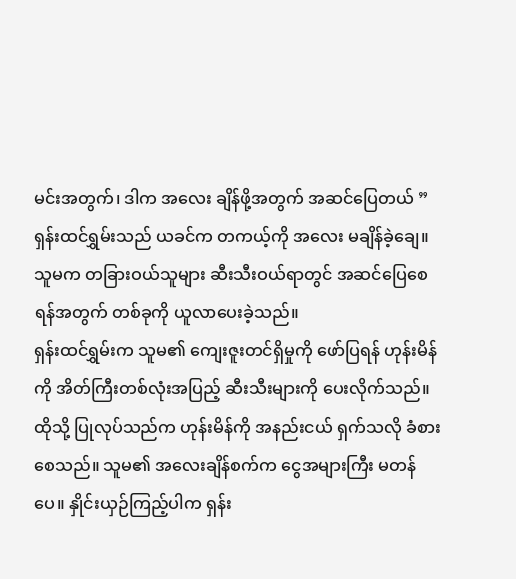မင်းအတွက်၊ ဒါက အလေး ချိန်ဖို့အတွက် အဆင်ပြေတယ် ”
ရှန်းထင်ရွှမ်းသည် ယခင်က တကယ့်ကို အလေး မချိန်ခဲ့ချေ။ သူမက တခြားဝယ်သူများ ဆီးသီးဝယ်ရာတွင် အဆင်ပြေစေရန်အတွက် တစ်ခုကို ယူလာပေးခဲ့သည်။
ရှန်းထင်ရွှမ်းက သူမ၏ ကျေးဇူးတင်ရှိမှုကို ဖော်ပြရန် ဟုန်းမိန်ကို အိတ်ကြီးတစ်လုံးအပြည့် ဆီးသီးများကို ပေးလိုက်သည်။ ထိုသို့ ပြုလုပ်သည်က ဟုန်းမိန်ကို အနည်းငယ် ရှက်သလို ခံစားစေသည်။ သူမ၏ အလေးချိန်စက်က ငွေအများကြီး မတန်ပေ။ နှိုင်းယှဉ်ကြည့်ပါက ရှန်း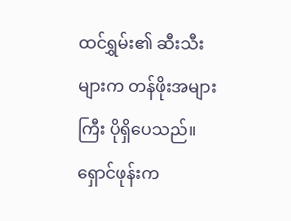ထင်ရွှမ်း၏ ဆီးသီးများက တန်ဖိုးအများကြီး ပိုရှိပေသည်။
ရှောင်ဖုန်းက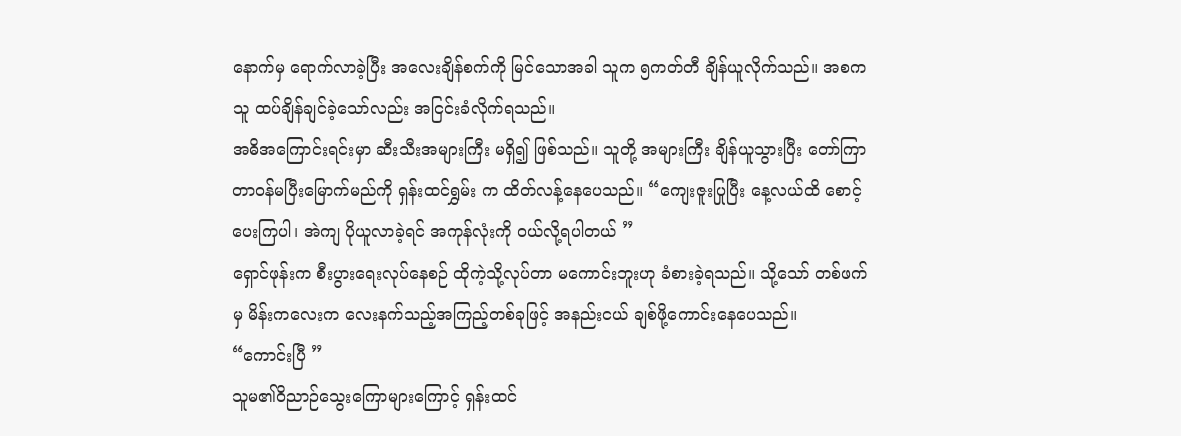နောက်မှ ရောက်လာခဲ့ပြီး အလေးချိန်စက်ကို မြင်သောအခါ သူက ၅ကတ်တီ ချိန်ယူလိုက်သည်။ အစက သူ ထပ်ချိန်ချင်ခဲ့သော်လည်း အငြင်းခံလိုက်ရသည်။
အဓိအကြောင်းရင်းမှာ ဆီးသီးအများကြီး မရှိ၍ ဖြစ်သည်။ သူတို့ အများကြီး ချိန်ယူသွားပြီး တော်ကြာ တာဝန်မပြီးမြောက်မည်ကို ရှန်းထင်ရွှမ်း က ထိတ်လန့်နေပေသည်။ “ကျေးဇူးပြုပြီး နေ့လယ်ထိ စောင့်ပေးကြပါ၊ အဲကျ ပိုယူလာခဲ့ရင် အကုန်လုံးကို ဝယ်လို့ရပါတယ် ”
ရှောင်ဖုန်းက စီးပွားရေးလုပ်နေစဉ် ထိုကဲ့သို့လုပ်တာ မကောင်းဘူးဟု ခံစားခဲ့ရသည်။ သို့သော် တစ်ဖက်မှ မိန်းကလေးက လေးနက်သည့်အကြည့်တစ်ခုဖြင့် အနည်းငယ် ချစ်ဖို့ကောင်းနေပေသည်။
“ကောင်းပြီ ”
သူမ၏ဝိညာဉ်သွေးကြောများကြောင့် ရှန်းထင်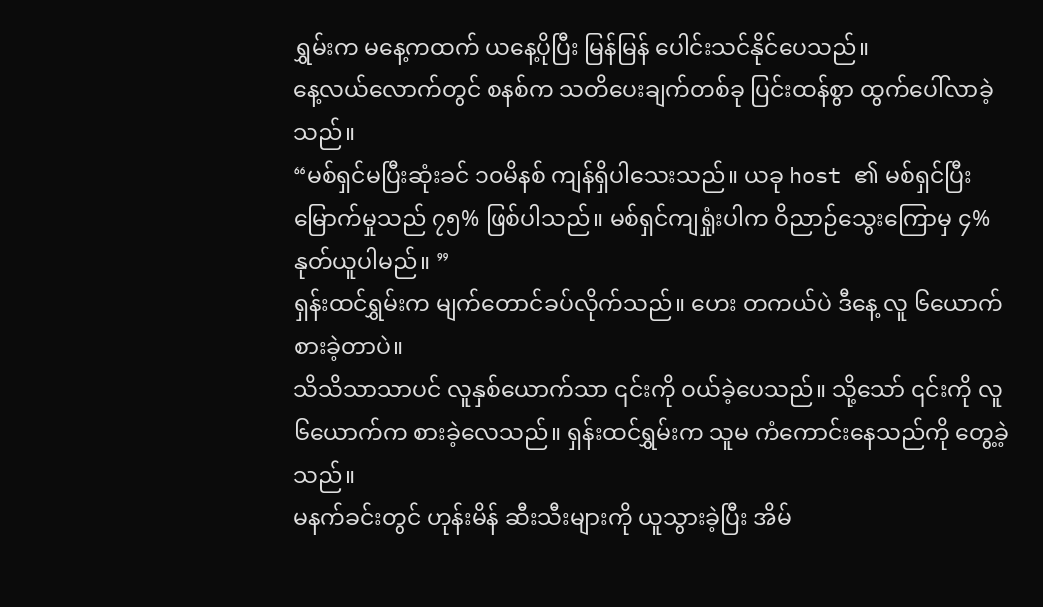ရွှမ်းက မနေ့ကထက် ယနေ့ပိုပြီး မြန်မြန် ပေါင်းသင်နိုင်ပေသည်။
နေ့လယ်လောက်တွင် စနစ်က သတိပေးချက်တစ်ခု ပြင်းထန်စွာ ထွက်ပေါ်လာခဲ့သည်။
“မစ်ရှင်မပြီးဆုံးခင် ၁၀မိနစ် ကျန်ရှိပါသေးသည်။ ယခု host ၏ မစ်ရှင်ပြီးမြောက်မှုသည် ၇၅% ဖြစ်ပါသည်။ မစ်ရှင်ကျရှုံးပါက ဝိညာဉ်သွေးကြောမှ ၄% နုတ်ယူပါမည်။ ”
ရှန်းထင်ရွှမ်းက မျက်တောင်ခပ်လိုက်သည်။ ဟေး တကယ်ပဲ ဒီနေ့ လူ ၆ယောက် စားခဲ့တာပဲ။
သိသိသာသာပင် လူနှစ်ယောက်သာ ၎င်းကို ဝယ်ခဲ့ပေသည်။ သို့သော် ၎င်းကို လူ ၆ယောက်က စားခဲ့လေသည်။ ရှန်းထင်ရွှမ်းက သူမ ကံကောင်းနေသည်ကို တွေ့ခဲ့သည်။
မနက်ခင်းတွင် ဟုန်းမိန် ဆီးသီးများကို ယူသွားခဲ့ပြီး အိမ်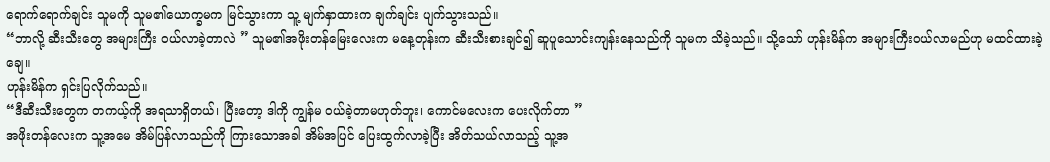ရောက်ရောက်ချင်း သူမကို သူမ၏ယောက္ခမက မြင်သွားကာ သူ့ မျက်နှာထားက ချက်ချင်း ပျက်သွားသည်။
“ဘာလို့ ဆီးသီးတွေ အများကြီး ဝယ်လာခဲ့တာလဲ ” သူမ၏အဖိုးတန်မြေးလေးက မနေ့တုန်းက ဆီးသီးစားချင်၍ ဆူပူသောင်းကျန်းနေသည်ကို သူမက သိခဲ့သည်။ သို့သော် ဟုန်းမိန်က အများကြီးဝယ်လာမည်ဟု မထင်ထားခဲ့ချေ။
ဟုန်းမိန်က ရှင်းပြလိုက်သည်။
“ဒီဆီးသီးတွေက တကယ့်ကို အရသာရှိတယ်၊ ပြီးတော့ ဒါကို ကျွန်မ ဝယ်ခဲ့တာမဟုတ်ဘူး၊ ကောင်မလေးက ပေးလိုက်တာ ”
အဖိုးတန်လေးက သူ့အမေ အိမ်ပြန်လာသည်ကို ကြားသောအခါ အိမ်အပြင် ပြေးထွက်လာခဲ့ပြီး အိတ်သယ်လာသည့် သူ့အ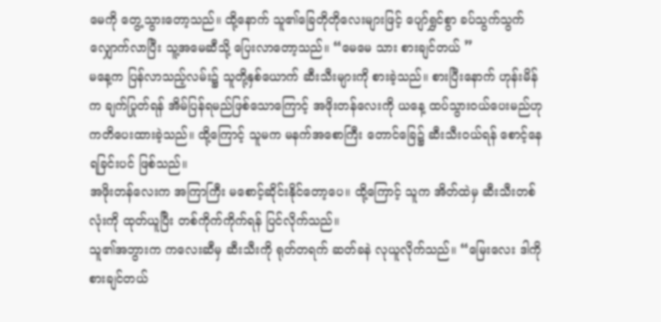မေကို တွေ့သွားတော့သည်။ ထို့နောက် သူ၏ခြေတိုတိုလေးများဖြင့် ပျော်ရွှင်စွာ ခပ်သွက်သွက်လျှောက်လာပြီး သူ့အမေဆီသို့ ပြေးလာတော့သည်။ “မေမေ သား စားချင်တယ် ”
မနေ့က ပြန်လာသည့်လမ်း၌ သူတို့နှစ်ယောက် ဆီးသီးများကို စားခဲ့သည်။ စားပြီးနောက် ဟုန်းမိန်က ချက်ပြုတ်ရန် အိမ်ပြန်ရမည်ဖြစ်သောကြောင့် အဖိုးတန်လေးကို ယနေ့ ထပ်သွားဝယ်ပေးမည်ဟု ကတိပေးထားခဲ့သည်။ ထို့ကြောင့် သူမက မနက်အစောကြီး တောင်ခြေ၌ ဆီးသီးဝယ်ရန် စောင့်နေရခြင်းပင် ဖြစ်သည်။
အဖိုးတန်လေးက အကြာကြီး မစောင့်ဆိုင်းနိုင်တော့ပေ။ ထို့ကြောင့် သူက အိတ်ထဲမှ ဆီးသီးတစ်လုံးကို ထုတ်ယူပြီး တစ်ကိုက်ကိုက်ရန် ပြင်လိုက်သည်။
သူ၏အဘွားက ကလေးဆီမှ ဆီးသီးကို ရုတ်တရက် ဆတ်ခနဲ လုယူလိုက်သည်။ “မြေးလေး ဒါကို စားချင်တယ်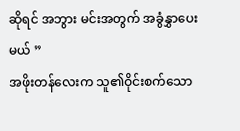ဆိုရင် အဘွား မင်းအတွက် အခွံနွှာပေးမယ် ”
အဖိုးတန်လေးက သူ၏ဝိုင်းစက်သော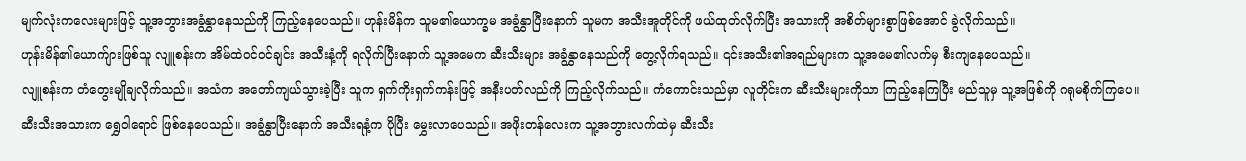မျက်လုံးကလေးများဖြင့် သူ့အဘွားအခွံနွှာနေသည်ကို ကြည့်နေပေသည်။ ဟုန်းမိန်က သူမ၏ယောက္ခမ အခွံနွှာပြီးနောက် သူမက အသီးအူတိုင်ကို ဖယ်ထုတ်လိုက်ပြီး အသားကို အစိတ်များစွာဖြစ်အောင် ခွဲလိုက်သည်။
ဟုန်းမိန်၏ယောက်ျားဖြစ်သူ လျူစန်းက အိမ်ထဲဝင်ဝင်ချင်း အသီးနံ့ကို ရလိုက်ပြီးနောက် သူ့အမေက ဆီးသီးများ အခွံနွှာနေသည်ကို တွေ့လိုက်ရသည်။ ၎င်းအသီး၏အရည်များက သူ့အမေ၏လက်မှ စီးကျနေပေသည်။
လျူစန်းက တံတွေးမျိုချလိုက်သည်။ အသံက အတော်ကျယ်သွားခဲ့ပြီး သူက ရှက်ကိုးရှက်ကန်းဖြင့် အနီးပတ်လည်ကို ကြည့်လိုက်သည်။ ကံကောင်းသည်မှာ လူတိုင်းက ဆီးသီးများကိုသာ ကြည့်နေကြပြီး မည်သူမှ သူ့အဖြစ်ကို ဂရုမစိုက်ကြပေ။
ဆီးသီးအသားက ရွှေဝါရောင် ဖြစ်နေပေသည်။ အခွံနွှာပြီးနောက် အသီးရနံ့က ပိုပြီး မွှေးလာပေသည်။ အဖိုးတန်လေးက သူ့အဘွားလက်ထဲမှ ဆီးသီး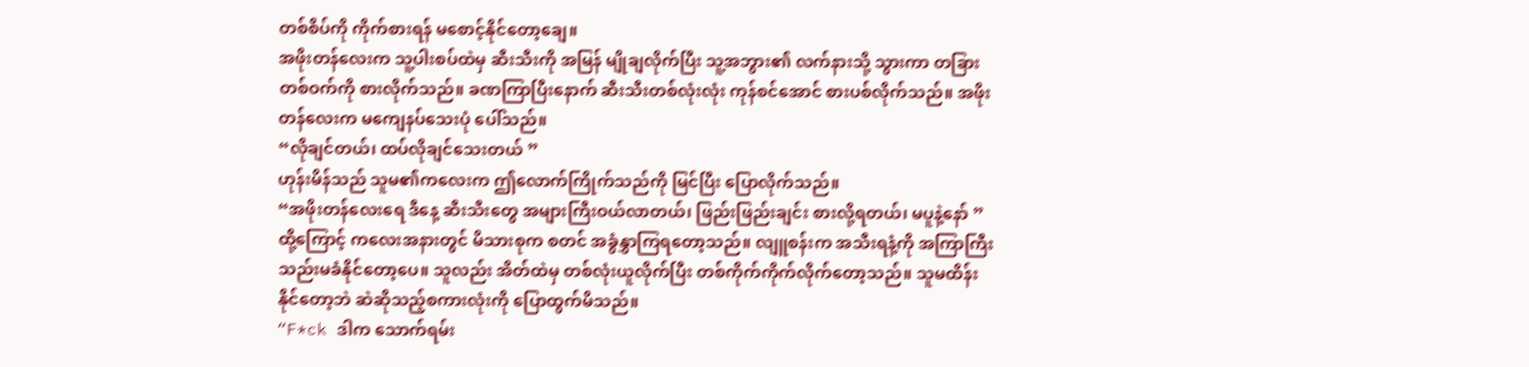တစ်စိပ်ကို ကိုက်စားရန် မစောင့်နိုင်တော့ချေ။
အဖိုးတန်လေးက သူ့ပါးစပ်ထဲမှ ဆီးသီးကို အမြန် မျိုချလိုက်ပြီး သူ့အဘွား၏ လက်နားသို့ သွားကာ တခြားတစ်ဝက်ကို စားလိုက်သည်။ ခဏကြာပြီးနောက် ဆီးသီးတစ်လုံးလုံး ကုန်စင်အောင် စားပစ်လိုက်သည်။ အဖိုးတန်လေးက မကျေနပ်သေးပုံ ပေါ်သည်။
“လိုချင်တယ်၊ ထပ်လိုချင်သေးတယ် ”
ဟုန်းမိန်သည် သူမ၏ကလေးက ဤလောက်ကြိုက်သည်ကို မြင်ပြီး ပြောလိုက်သည်။
“အဖိုးတန်လေးရေ ဒီနေ့ ဆီးသီးတွေ အများကြီးဝယ်လာတယ်၊ ဖြည်းဖြည်းချင်း စားလို့ရတယ်၊ မပူနဲ့နော် ”
ထို့ကြောင့် ကလေးအနားတွင် မိသားစုက စတင် အခွံနွှာကြရတော့သည်။ လျူစန်းက အသီးရနံ့ကို အကြာကြီး သည်းမခံနိုင်တော့ပေ။ သူလည်း အိတ်ထဲမှ တစ်လုံးယူလိုက်ပြီး တစ်ကိုက်ကိုက်လိုက်တော့သည်။ သူမထိန်းနိုင်တော့ဘဲ ဆဲဆိုသည့်စကားလုံးကို ပြောထွက်မိသည်။
“F*ck ဒါက သောက်ရမ်း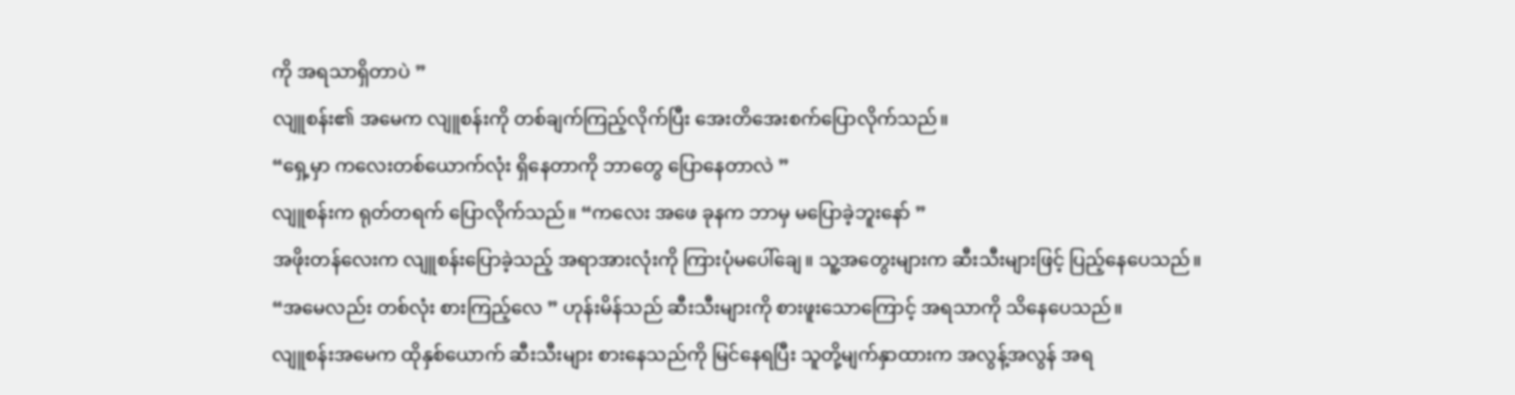ကို အရသာရှိတာပဲ ”
လျူစန်း၏ အမေက လျူစန်းကို တစ်ချက်ကြည့်လိုက်ပြီး အေးတိအေးစက်ပြောလိုက်သည်။
“ရှေ့မှာ ကလေးတစ်ယောက်လုံး ရှိနေတာကို ဘာတွေ ပြောနေတာလဲ ”
လျူစန်းက ရုတ်တရက် ပြောလိုက်သည်။ “ကလေး အဖေ ခုနက ဘာမှ မပြောခဲ့ဘူးနော် ”
အဖိုးတန်လေးက လျူစန်းပြောခဲ့သည့် အရာအားလုံးကို ကြားပုံမပေါ်ချေ။ သူ့အတွေးများက ဆီးသီးများဖြင့် ပြည့်နေပေသည်။
“အမေလည်း တစ်လုံး စားကြည့်လေ ” ဟုန်းမိန်သည် ဆီးသီးများကို စားဖူးသောကြောင့် အရသာကို သိနေပေသည်။
လျူစန်းအမေက ထိုနှစ်ယောက် ဆီးသီးများ စားနေသည်ကို မြင်နေရပြီး သူတို့မျက်နှာထားက အလွန့်အလွန် အရ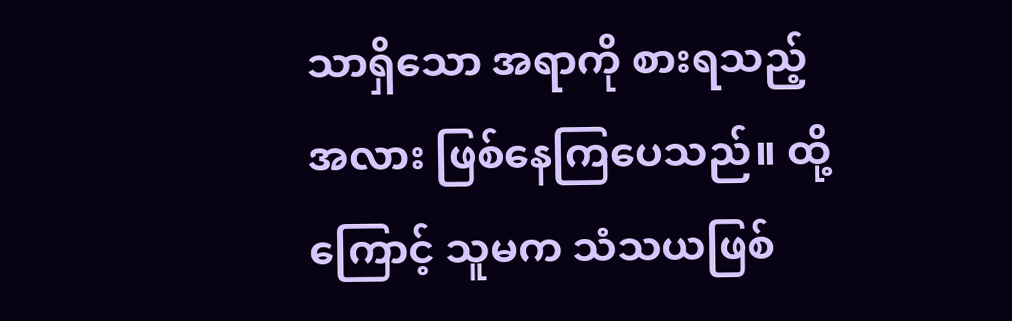သာရှိသော အရာကို စားရသည့်အလား ဖြစ်နေကြပေသည်။ ထို့ကြောင့် သူမက သံသယဖြစ်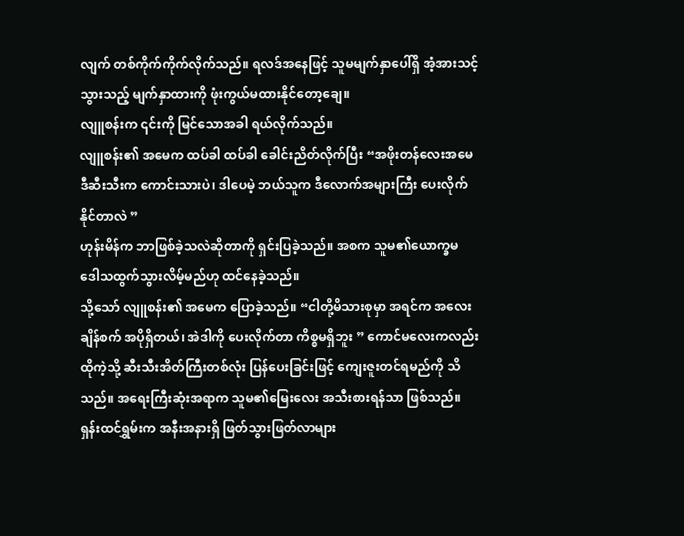လျက် တစ်ကိုက်ကိုက်လိုက်သည်။ ရလဒ်အနေဖြင့် သူမမျက်နှာပေါ်ရှိ အံ့အားသင့်သွားသည့် မျက်နှာထားကို ဖုံးကွယ်မထားနိုင်တော့ချေ။
လျူစန်းက ၎င်းကို မြင်သောအခါ ရယ်လိုက်သည်။
လျူစန်း၏ အမေက ထပ်ခါ ထပ်ခါ ခေါင်းညိတ်လိုက်ပြီး “အဖိုးတန်လေးအမေ ဒီဆီးသီးက ကောင်းသားပဲ၊ ဒါပေမဲ့ ဘယ်သူက ဒီလောက်အများကြီး ပေးလိုက်နိုင်တာလဲ ”
ဟုန်းမိန်က ဘာဖြစ်ခဲ့သလဲဆိုတာကို ရှင်းပြခဲ့သည်။ အစက သူမ၏ယောက္ခမ ဒေါသထွက်သွားလိမ့်မည်ဟု ထင်နေခဲ့သည်။
သို့သော် လျူစန်း၏ အမေက ပြောခဲ့သည်။ “ငါတို့မိသားစုမှာ အရင်က အလေးချိန်စက် အပိုရှိတယ်၊ အဲဒါကို ပေးလိုက်တာ ကိစ္စမရှိဘူး ” ကောင်မလေးကလည်း ထိုကဲ့သို့ ဆီးသီးအိတ်ကြီးတစ်လုံး ပြန်ပေးခြင်းဖြင့် ကျေးဇူးတင်ရမည်ကို သိသည်။ အရေးကြီးဆုံးအရာက သူမ၏မြေးလေး အသီးစားရန်သာ ဖြစ်သည်။
ရှန်းထင်ရွှမ်းက အနီးအနားရှိ ဖြတ်သွားဖြတ်လာများ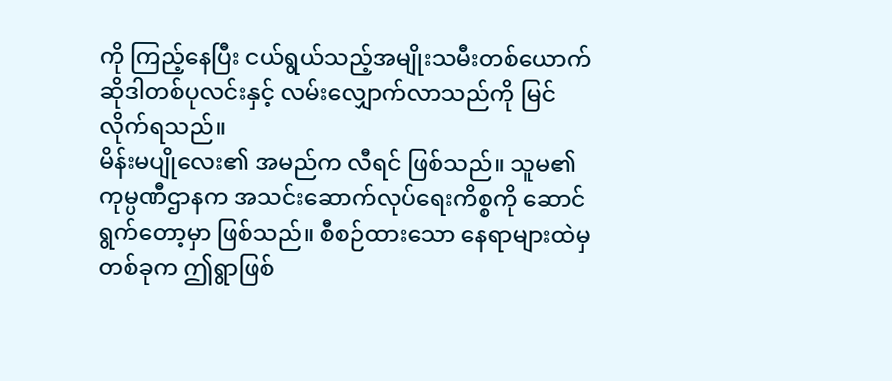ကို ကြည့်နေပြီး ငယ်ရွယ်သည့်အမျိုးသမီးတစ်ယောက် ဆိုဒါတစ်ပုလင်းနှင့် လမ်းလျှောက်လာသည်ကို မြင်လိုက်ရသည်။
မိန်းမပျိုလေး၏ အမည်က လီရင် ဖြစ်သည်။ သူမ၏ကုမ္ပဏီဌာနက အသင်းဆောက်လုပ်ရေးကိစ္စကို ဆောင်ရွက်တော့မှာ ဖြစ်သည်။ စီစဉ်ထားသော နေရာများထဲမှ တစ်ခုက ဤရွာဖြစ်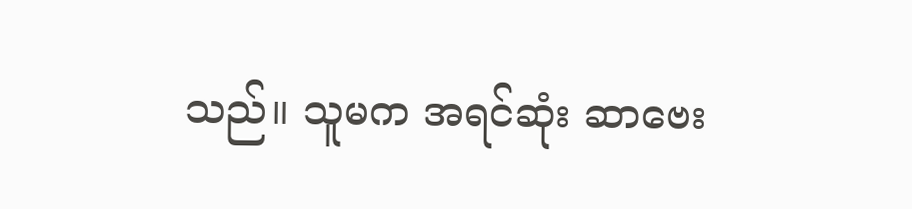သည်။ သူမက အရင်ဆုံး ဆာဗေး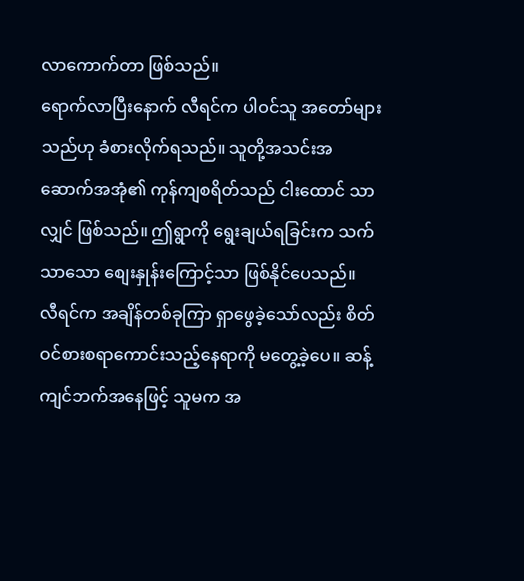လာကောက်တာ ဖြစ်သည်။
ရောက်လာပြီးနောက် လီရင်က ပါဝင်သူ အတော်များသည်ဟု ခံစားလိုက်ရသည်။ သူတို့အသင်းအဆောက်အအုံ၏ ကုန်ကျစရိတ်သည် ငါးထောင် သာလျှင် ဖြစ်သည်။ ဤရွာကို ရွေးချယ်ရခြင်းက သက်သာသော စျေးနှုန်းကြောင့်သာ ဖြစ်နိုင်ပေသည်။
လီရင်က အချိန်တစ်ခုကြာ ရှာဖွေခဲ့သော်လည်း စိတ်ဝင်စားစရာကောင်းသည့်နေရာကို မတွေ့ခဲ့ပေ။ ဆန့်ကျင်ဘက်အနေဖြင့် သူမက အ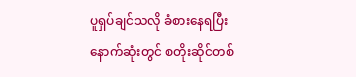ပူရှပ်ချင်သလို ခံစားနေရပြီး နောက်ဆုံးတွင် စတိုးဆိုင်တစ်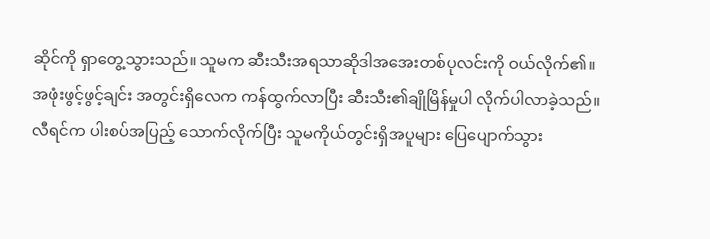ဆိုင်ကို ရှာတွေ့သွားသည်။ သူမက ဆီးသီးအရသာဆိုဒါအအေးတစ်ပုလင်းကို ဝယ်လိုက်၏။
အဖုံးဖွင့်ဖွင့်ချင်း အတွင်းရှိလေက ကန်ထွက်လာပြီး ဆီးသီး၏ချိုမြိန်မှုပါ လိုက်ပါလာခဲ့သည်။ လီရင်က ပါးစပ်အပြည့် သောက်လိုက်ပြီး သူမကိုယ်တွင်းရှိအပူများ ပြေပျောက်သွား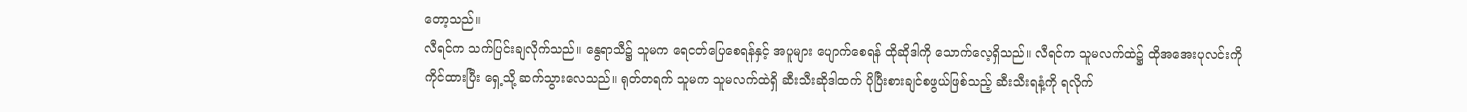တော့သည်။
လီရင်က သက်ပြင်းချလိုက်သည်။ နွေရာသီ၌ သူမက ရေငတ်ပြေစေရန်နှင့် အပူများ ပျောက်စေရန် ထိုဆိုဒါကို သောက်လေ့ရှိသည်။ လီရင်က သူမလက်ထဲ၌ ထိုအအေးပုလင်းကို ကိုင်ထားပြီး ရှေ့သို့ ဆက်သွားလေသည်။ ရုတ်တရက် သူမက သူမလက်ထဲရှိ ဆီးသီးဆိုဒါထက် ပိုပြီးစားချင်စဖွယ်ဖြစ်သည့် ဆီးသီးရနံ့ကို ရလိုက်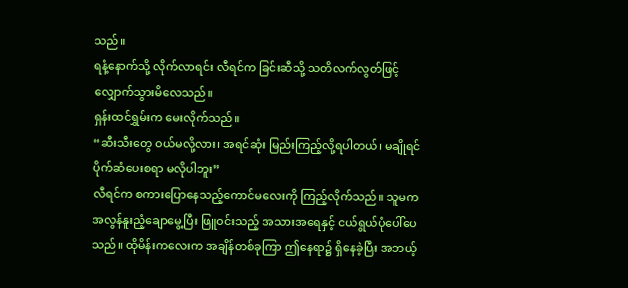သည်။
ရနံ့နောက်သို့ လိုက်လာရင်း လီရင်က ခြင်းဆီသို့ သတိလက်လွတ်ဖြင့် လျှောက်သွားမိလေသည်။
ရှန်းထင်ရွှမ်းက မေးလိုက်သည်။
“ဆီးသီးတွေ ဝယ်မလို့လား၊ အရင်ဆုံး မြည်းကြည့်လို့ရပါတယ်၊ မချိုရင် ပိုက်ဆံပေးစရာ မလိုပါဘူး”
လီရင်က စကားပြောနေသည့်ကောင်မလေးကို ကြည့်လိုက်သည်။ သူမက အလွန်နူးညံ့ချောမွေ့ပြီး ဖြူဝင်းသည့် အသားအရေနှင့် ငယ်ရွယ်ပုံပေါ်ပေသည်။ ထိုမိန်းကလေးက အချိန်တစ်ခုကြာ ဤနေရာ၌ ရှိနေခဲ့ပြီး အဘယ့်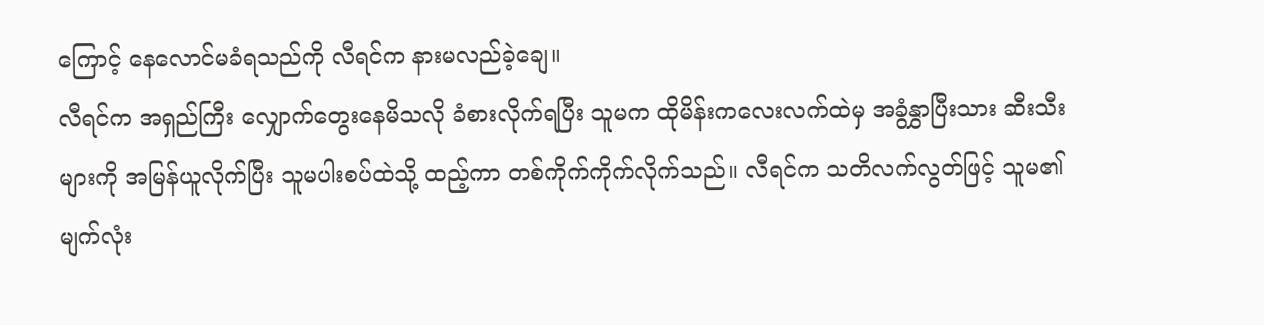ကြောင့် နေလောင်မခံရသည်ကို လီရင်က နားမလည်ခဲ့ချေ။
လီရင်က အရှည်ကြီး လျှောက်တွေးနေမိသလို ခံစားလိုက်ရပြီး သူမက ထိုမိန်းကလေးလက်ထဲမှ အခွံနွှာပြီးသား ဆီးသီးများကို အမြန်ယူလိုက်ပြီး သူမပါးစပ်ထဲသို့ ထည့်ကာ တစ်ကိုက်ကိုက်လိုက်သည်။ လီရင်က သတိလက်လွတ်ဖြင့် သူမ၏မျက်လုံး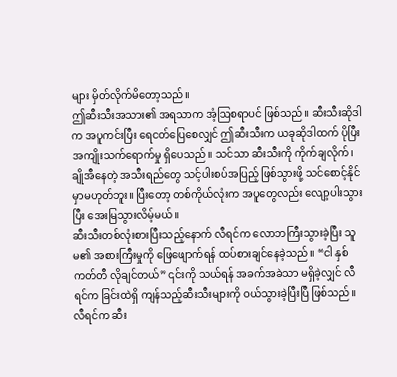များ မှိတ်လိုက်မိတော့သည်။
ဤဆီးသီးအသား၏ အရသာက အံ့ဩစရာပင် ဖြစ်သည်။ ဆီးသီးဆိုဒါက အပူကင်းပြီး ရေငတ်ပြေစေလျှင် ဤဆီးသီးက ယခုဆိုဒါထက် ပိုပြီး အကျိုးသက်ရောက်မှု ရှိပေသည်။ သင်သာ ဆီးသီးကို ကိုက်ချလိုက်၊ ချိုအီနေတဲ့ အသီးရည်တွေ သင့်ပါးစပ်အပြည့် ဖြစ်သွားဖို့ သင်စောင့်နိုင်မှာမဟုတ်ဘူး။ ပြီးတော့ တစ်ကိုယ်လုံးက အပူတွေလည်း လျော့ပါးသွားပြီး အေးမြသွားလိမ့်မယ်။
ဆီးသီးတစ်လုံးစားပြီးသည့်နောက် လီရင်က လောဘကြီးသွားခဲ့ပြီး သူမ၏ အစားကြီးမှုကို ဖြေဖျောက်ရန် ထပ်စားချင်နေခဲ့သည်။ “ငါ နှစ်ကတ်တီ လိုချင်တယ်” ၎င်းကို သယ်ရန် အခက်အခဲသာ မရှိခဲ့လျှင် လီရင်က ခြင်းထဲရှိ ကျန်သည့်ဆီးသီးများကို ဝယ်သွားခဲ့ပြီးပြီ ဖြစ်သည်။
လီရင်က ဆီး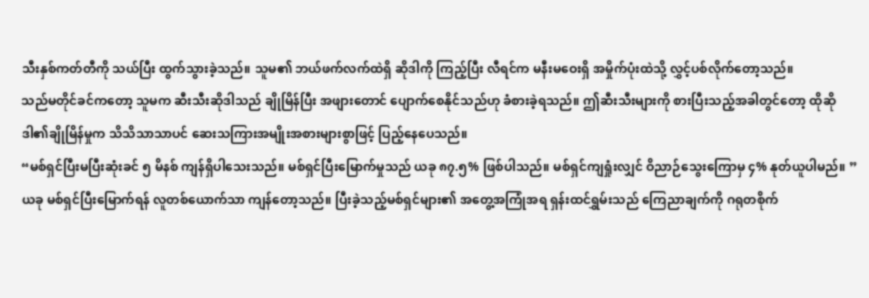သီးနှစ်ကတ်တီကို သယ်ပြီး ထွက်သွားခဲ့သည်။ သူမ၏ ဘယ်ဖက်လက်ထဲရှိ ဆိုဒါကို ကြည့်ပြီး လီရင်က မနီးမဝေးရှိ အမှိုက်ပုံးထဲသို့ လွှင့်ပစ်လိုက်တော့သည်။
သည်မတိုင်ခင်ကတော့ သူမက ဆီးသီးဆိုဒါသည် ချိုမြိန်ပြီး အဖျားတောင် ပျောက်စေနိုင်သည်ဟု ခံစားခဲ့ရသည်။ ဤဆီးသီးများကို စားပြီးသည့်အခါတွင်တော့ ထိုဆိုဒါ၏ချိုမြိန်မှုက သိသိသာသာပင် ဆေးသကြားအမျိုးအစားများစွာဖြင့် ပြည့်နေပေသည်။
“မစ်ရှင်ပြီးမပြီးဆုံးခင် ၅ မိနစ် ကျန်ရှိပါသေးသည်။ မစ်ရှင်ပြီးမြောက်မှုသည် ယခု ၈၇.၅% ဖြစ်ပါသည်။ မစ်ရှင်ကျရှုံးလျှင် ဝိညာဉ်သွေးကြောမှ ၄% နုတ်ယူပါမည်။ ”
ယခု မစ်ရှင်ပြီးမြောက်ရန် လူတစ်ယောက်သာ ကျန်တော့သည်။ ပြီးခဲ့သည့်မစ်ရှင်များ၏ အတွေ့အကြုံအရ ရှန်းထင်ရွှမ်းသည် ကြေညာချက်ကို ဂရုတစိုက်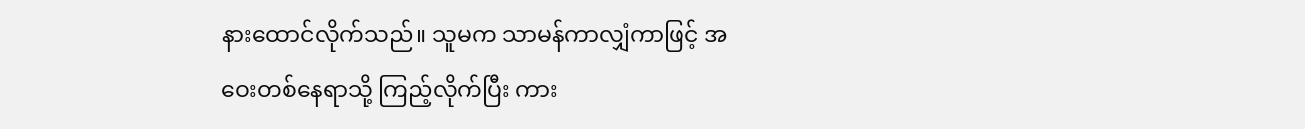နားထောင်လိုက်သည်။ သူမက သာမန်ကာလျှံကာဖြင့် အဝေးတစ်နေရာသို့ ကြည့်လိုက်ပြီး ကား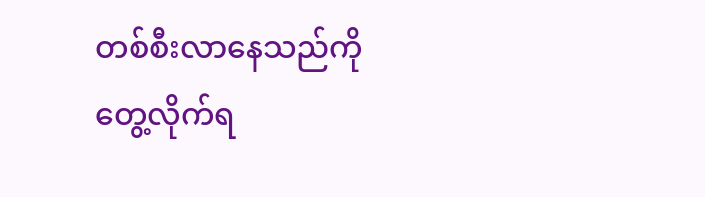တစ်စီးလာနေသည်ကို တွေ့လိုက်ရ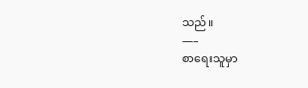သည်။
—–
စာရေးသူမှာ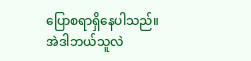ပြောစရာရှိနေပါသည်။
အဲဒါဘယ်သူလဲ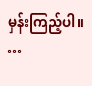မှန်းကြည့်ပါ။
…